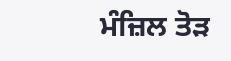ਮੰਜ਼ਿਲ ਤੋੜ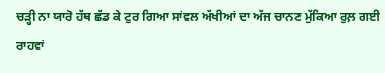ਚੜ੍ਹੀ ਨਾ ਯਾਰੋ ਹੱਥ ਛੱਡ ਕੇ ਟੁਰ ਗਿਆ ਸਾਂਵਲ ਅੱਖੀਆਂ ਦਾ ਅੱਜ ਚਾਨਣ ਮੁੱਕਿਆ ਰੁਲ਼ ਗਈ ਰਾਹਵਾਂ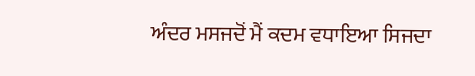ਅੰਦਰ ਮਸਜਦੋਂ ਮੈਂ ਕਦਮ ਵਧਾਇਆ ਸਿਜਦਾ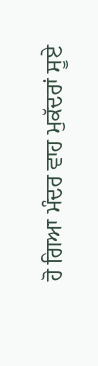ਹੋ ਗਿਆ ਮੰਦਰ ਵਾਹ ਮੁਕੱਦਰਾਂ ਸੂਏ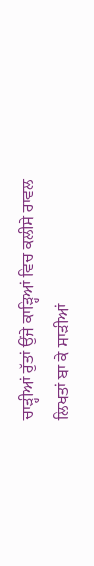ਚਾੜ੍ਹੀਆਂ ਰੁੱਤਾਂ ਉਂਜੇ ਕਾੜ੍ਹਿਆਂ ਵਿਚ ਕਲੀਸੇ ਰਾਵਲ ਲਿਖਤਾਂ ਬਾ ਕੇ ਸਾੜੀਆਂ